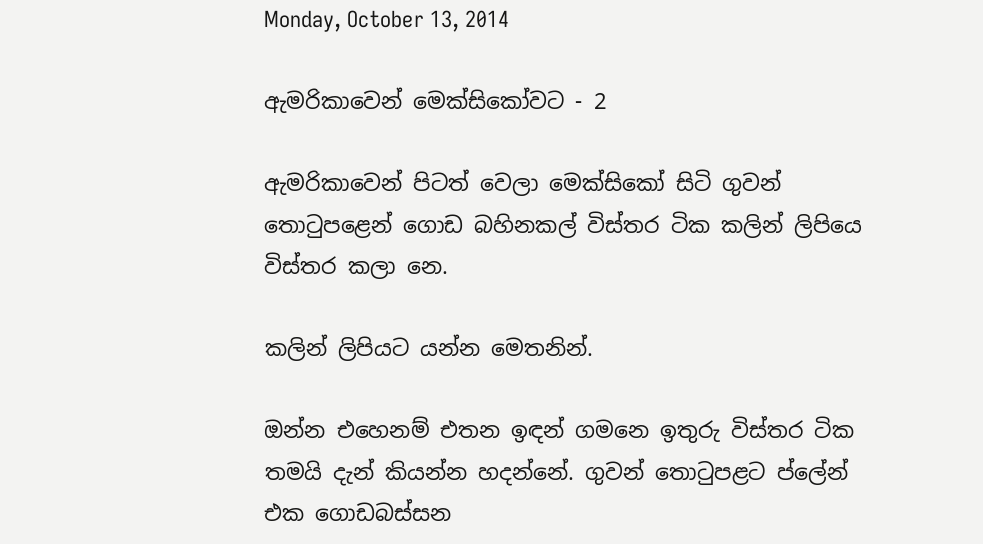Monday, October 13, 2014

ඇමරිකාවෙන් මෙක්සිකෝවට - 2

ඇමරිකාවෙන් පිටත් වෙලා මෙක්සිකෝ සිටි ගුවන් තො‍ටුපළෙන් ගොඩ බහිනකල් විස්තර ටික කලින් ලිපියෙ විස්තර කලා නෙ.

කලින් ලිපියට යන්න මෙතනින්.

ඔන්න එහෙනම් එතන ඉඳන් ගමනෙ ඉතුරු විස්තර ටික තමයි දැන් කියන්න හදන්නේ. ගුවන් තො‍ටුපළට ප්ලේන් එක ගොඩබස්සන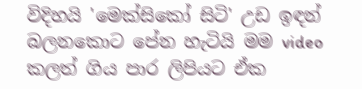විදිහයි 'මෙක්සිකෝ සිටි' උඩ ඉඳන් බලනකොට පේන හැටියි මම video කලත් ගිය පාර ලිපියට ඒක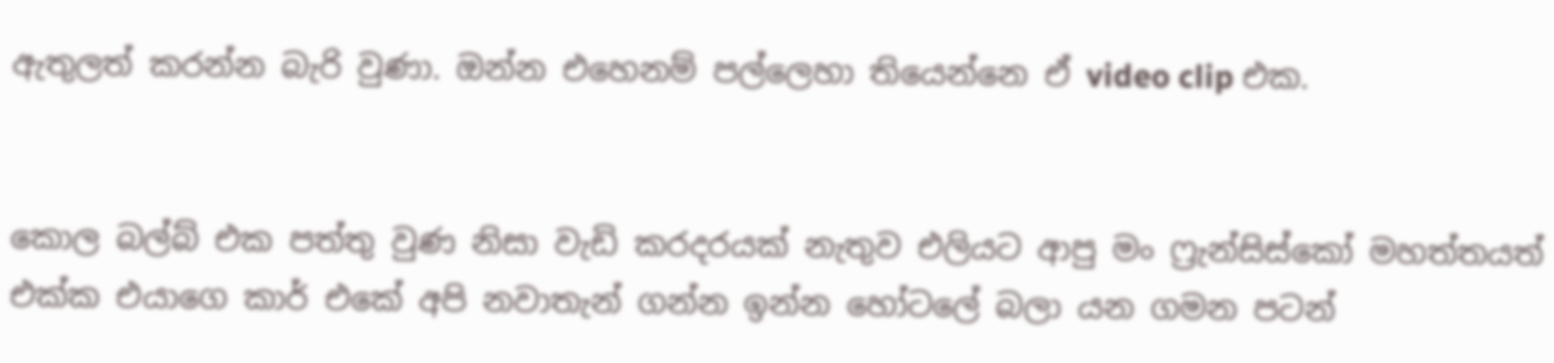ඇතුලත් කරන්න බැරි වුණා. ඔන්න එහෙනම් පල්ලෙහා තියෙන්නෙ ඒ video clip එක.


කොල බල්බ් එක පත්තු වුණ නිසා වැඩි කරදරයක් නැතුව එලියට ආපු මං ෆ්‍රැන්සිස්කෝ මහත්තයත් එක්ක එයාගෙ කාර් එකේ අපි නවාතැන් ගන්න ඉන්න හෝටලේ බලා යන ගමන පටන්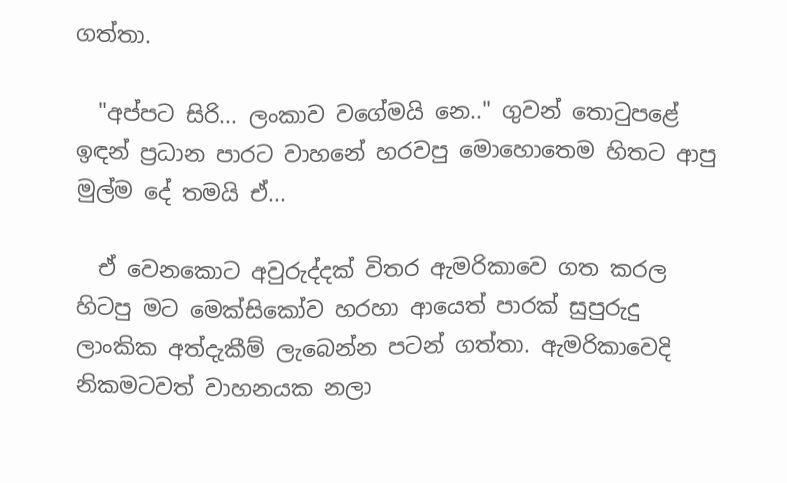ගත්තා.

  "අප්පට සිරි... ලංකාව වගේමයි නෙ.." ගුවන් තො‍ටුපළේ ඉඳන් ප්‍රධාන පාරට වාහනේ හරවපු මොහොතෙම හිතට ආපු මුල්ම දේ තමයි ඒ...

  ඒ වෙනකොට අවුරුද්දක් විතර ඇමරිකාවෙ ගත කරල හිටපු මට මෙක්සිකෝව හරහා ආයෙත් පාරක් සුපුරුදු ලාංකික අත්දැකීම් ලැබෙන්න පටන් ගත්තා. ඇමරිකාවෙදි නිකමටවත් වාහනයක නලා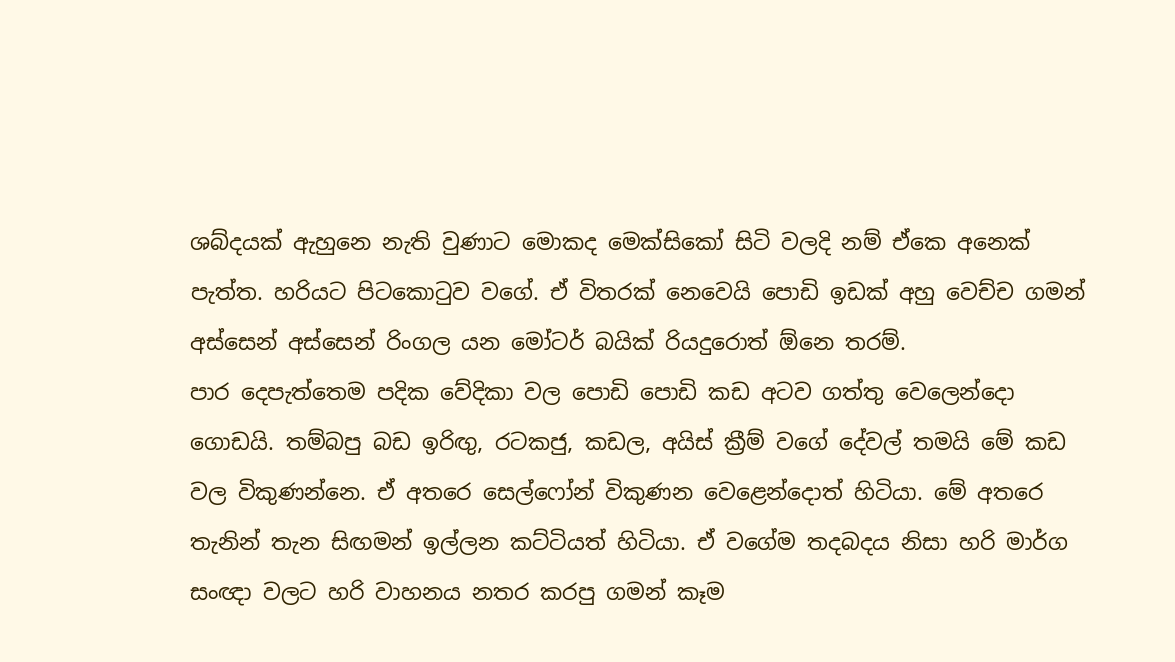ශබ්දයක් ඇහුනෙ නැති වුණාට මොකද මෙක්සිකෝ සිටි වලදි නම් ඒකෙ අනෙක් පැත්ත. හරියට පිටකො‍ටුව වගේ. ඒ විතරක් නෙවෙයි පොඩි ඉඩක් අහු වෙච්ච ගමන් අස්සෙන් අස්සෙන් රිංගල යන මෝටර් බයික් රියදුරොත් ඕනෙ තරම්.
පාර දෙපැත්තෙම පදික වේදිකා වල පොඩි පොඩි කඩ අටව ගත්තු වෙලෙන්දො ගොඩයි. තම්බපු බඩ ඉරිඟු, රටකජු, කඩල, අයිස් ක්‍රීම් වගේ දේවල් තමයි මේ කඩ වල විකුණන්නෙ. ඒ අතරෙ සෙල්ෆෝන් විකුණන වෙළෙන්දොත් හිටියා. මේ අතරෙ තැනින් තැන සිඟමන් ඉල්ලන කට්ටියත් හිටියා. ඒ වගේම තදබදය නිසා හරි මාර්ග සංඥා වලට හරි වාහනය නතර කරපු ගමන් කෑම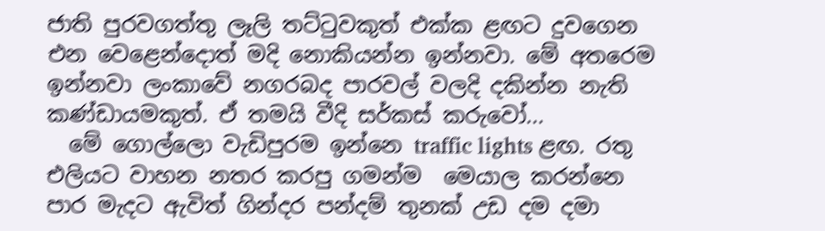ජාති පුරවගත්තු ලෑලි තට්‍ටුවකුත් එක්ක ළඟට දුවගෙන එන වෙළෙන්දොත් මදි නොකියන්න ඉන්නවා. මේ අතරෙම ඉන්නවා ලංකාවේ නගරබද පාරවල් වලදි දකින්න නැති කණ්ඩායමකුත්. ඒ තමයි වීදි සර්කස් කරුවෝ...
  මේ ගොල්ලො වැඩිපුරම ඉන්නෙ traffic lights ළඟ. රතු එලියට වාහන නතර කරපු ගමන්ම  මෙයාල කරන්නෙ පාර මැදට ඇවිත් ගින්දර පන්දම් තුනක් උඩ දම දමා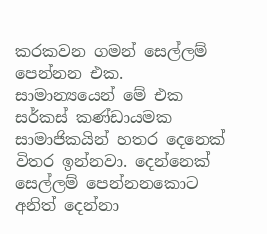කරකවන ගමන් සෙල්ලම් පෙන්නන එක.  සාමාන්‍යයෙන් මේ එක සර්කස් කණ්ඩායමක සාමාජිකයින් හතර දෙනෙක් විතර ඉන්නවා. දෙන්නෙක් සෙල්ලම් පෙන්නනකොට අනිත් දෙන්නා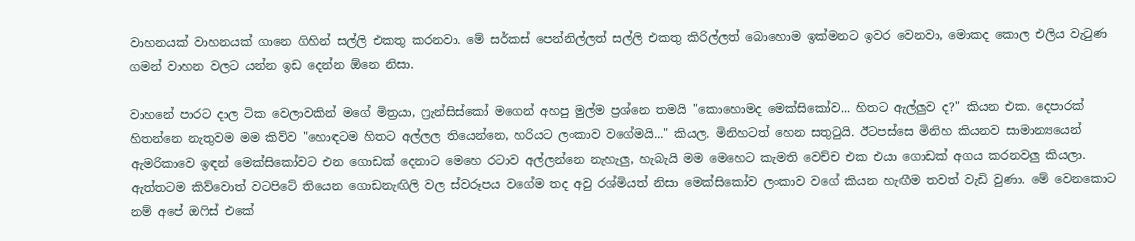වාහනයක් වාහනයක් ගානෙ ගිහින් සල්ලි එකතු කරනවා. මේ සර්කස් පෙන්නිල්ලත් සල්ලි එකතු කිරිල්ලත් බොහොම ඉක්මනට ඉවර වෙනවා, මොකද කොල එලිය වැ‍ටුණ ගමන් වාහන වලට යන්න ඉඩ දෙන්න ඕනෙ නිසා.

වාහනේ පාරට දාල ටික වෙලාවකින් මගේ මිත්‍රයා, ෆ්‍රැන්සිස්කෝ මගෙන් අහපු මුල්ම ප්‍රශ්නෙ තමයි "කොහොමද මෙක්සිකෝව... හිතට ඇල්ලුව ද?" කියන එක. දෙපාරක් හිතන්නෙ නැතුවම මම කිව්ව "හොඳටම හිතට අල්ලල තියෙන්නෙ, හරියට ලංකාව වගේමයි..." කියල. මිනිහටත් හෙන සතු‍ටුයි. ඊටපස්සෙ මිනිහ කියනව සාමාන්‍යයෙන් ඇමරිකාවෙ ඉඳන් මෙක්සිකෝවට එන ගොඩක් දෙනාට මෙහෙ රටාව අල්ලන්නෙ නැහැලු, හැබැයි මම මෙහෙට කැමති වෙච්ච එක එයා ගොඩක් අගය කරනවලු කියලා. ඇත්තටම කිව්වොත් වටපිටේ තියෙන ගොඩනැඟිලි වල ස්වරූපය වගේම තද අවු රශ්මියත් නිසා මෙක්සිකෝව ලංකාව වගේ කියන හැඟීම තවත් වැඩි වුණා. මේ වෙනකොට නම් අපේ ඔ‍ෆිස් එකේ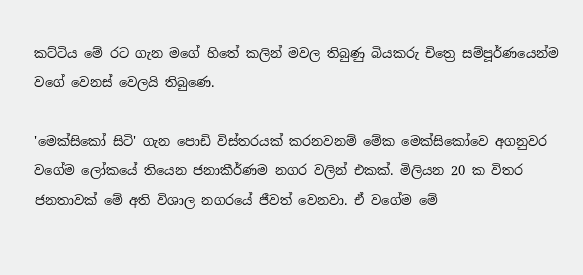කට්ටිය මේ රට ගැන මගේ හිතේ කලින් මවල තිබුණු බියකරු චිත්‍රෙ සම්පූර්ණයෙන්ම වගේ වෙනස් වෙලයි තිබුණෙ.

'මෙක්සිකෝ සිටි' ගැන පොඩි විස්තරයක් කරනවනම් මේක මෙක්සිකෝවෙ අගනුවර වගේම ලෝකයේ තියෙන ජනාකීර්ණම නගර වලින් එකක්. මිලියන 20 ක විතර ජනතාවක් මේ අති විශාල නගරයේ ජීවත් වෙනවා. ඒ වගේම මේ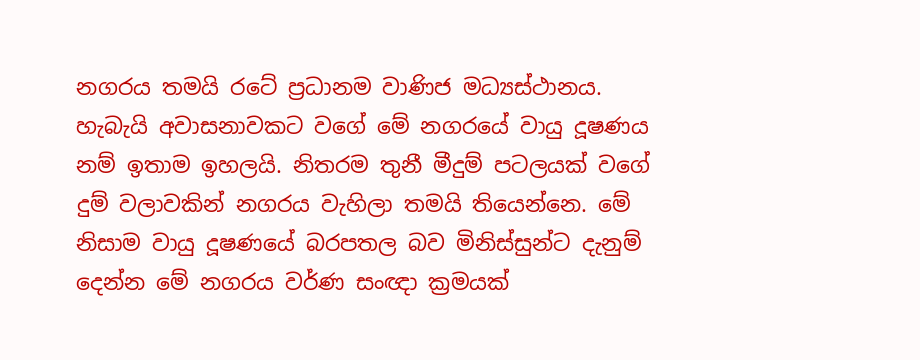නගරය තමයි රටේ ප්‍රධානම වාණිජ මධ්‍යස්ථානය. හැබැයි අවාසනාවකට වගේ මේ නගරයේ වායු දූෂණය නම් ඉතාම ඉහලයි. නිතරම තුනී මීදුම් පටලයක් වගේ දුම් වලාවකින් නගරය වැහිලා තමයි තියෙන්නෙ. මේ නිසාම වායු දූෂණයේ බරපතල බව මිනිස්සුන්ට දැනුම් දෙන්න මේ නගරය වර්ණ සංඥා ක්‍රමයක්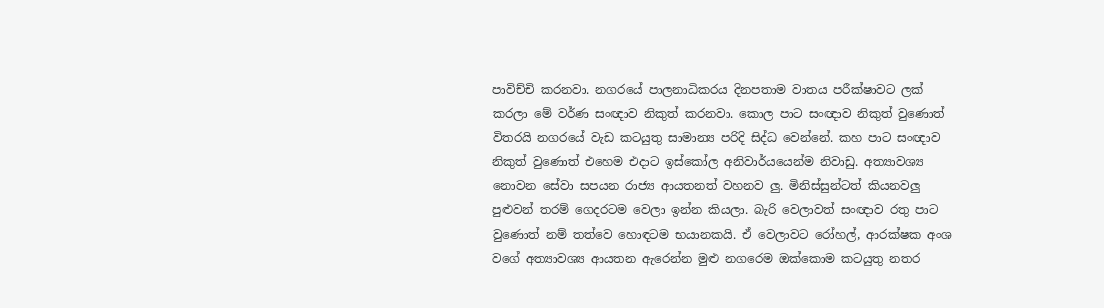පාවිච්චි කරනවා. නගරයේ පාලනාධිකරය දිනපතාම වාතය පරීක්ෂාවට ලක් කරලා මේ වර්ණ සංඥාව නිකුත් කරනවා. කොල පාට සංඥාව නිකුත් වුණොත් විතරයි නගරයේ වැඩ කටයුතු සාමාන්‍ය පරිදි සිද්ධ වෙන්නේ. කහ පාට සංඥාව නිකුත් වුණොත් එහෙම එදාට ඉස්කෝල අනිවාර්යයෙන්ම නිවාඩු. අත්‍යාවශ්‍ය නොවන සේවා සපයන රාජ්‍ය ආයතනත් වහනව ලු. මිනිස්සුන්ටත් කියනවලු පුළුවන් තරම් ගෙදරටම වෙලා ඉන්න කියලා. බැරි වෙලාවත් සංඥාව රතු පාට වුණොත් නම් තත්වෙ හොඳටම භයානකයි. ඒ වෙලාවට රෝහල්, ආරක්ෂක අංශ වගේ අත්‍යාවශ්‍ය ආයතන ඇරෙන්න මුළු නගරෙම ඔක්කොම කටයුතු නතර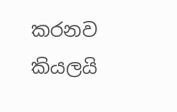කරනව කියලයි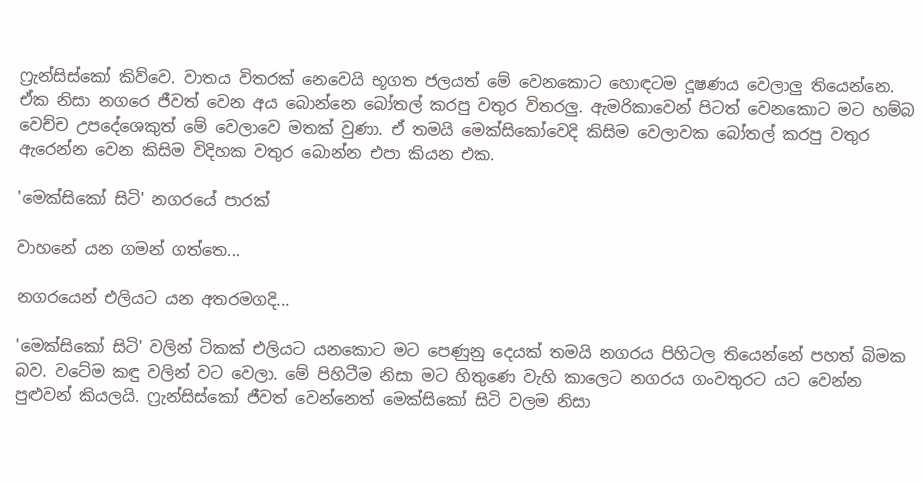ෆ්‍රැන්සිස්කෝ කිව්වෙ. වාතය විතරක් නෙවෙයි භූගත ජලයත් මේ වෙනකොට හොඳටම දූෂණය වෙලාලු තියෙන්නෙ. ඒක නිසා නගරෙ ජීවත් වෙන අය බොන්නෙ බෝතල් කරපු වතුර විතරලු. ඇමරිකාවෙන් පිටත් වෙනකොට මට හම්බ වෙච්ච උපදේශෙකුත් මේ වෙලාවෙ මතක් වුණා. ඒ තමයි මෙක්සිකෝවෙදි කිසිම වෙලාවක බෝතල් කරපු වතුර ඇරෙන්න වෙන කිසිම විදිහක වතුර බොන්න එපා කියන එක.

'මෙක්සිකෝ සිටි' නගරයේ පාරක්

වාහනේ යන ගමන් ගත්තෙ...

නගරයෙන් එලියට යන අතරමගදි...

'මෙක්සිකෝ සිටි' වලින් ටිකක් එලියට යනකොට මට පෙණුනු දෙයක් තමයි නගරය පිහිටල තියෙන්නේ පහත් බිමක බව. වටේම කඳු වලින් වට වෙලා. මේ පිහිටීම නිසා මට හිතුණෙ වැහි කාලෙට නගරය ගංවතුරට යට වෙන්න පුළුවන් කියලයි. ෆ්‍රැන්සිස්කෝ ජීවත් වෙන්නෙත් මෙක්සිකෝ සිටි වලම නිසා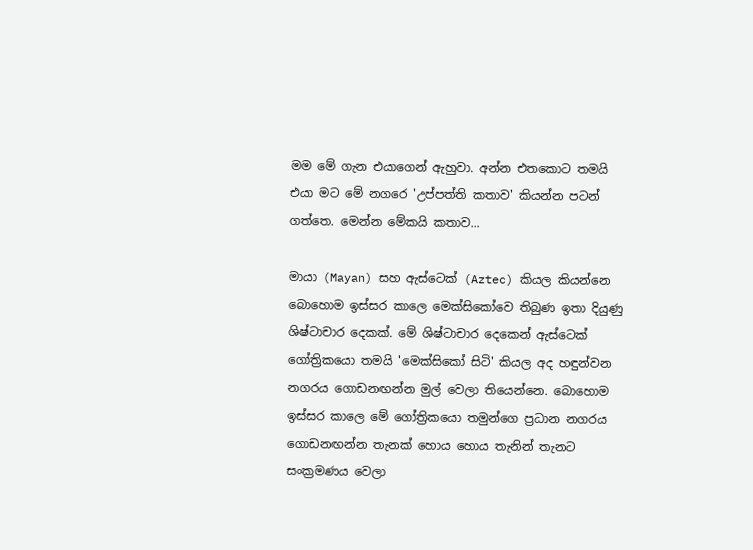මම මේ ගැන එයාගෙන් ඇහුවා. අන්න එතකොට තමයි එයා මට මේ නගරෙ 'උප්පත්ති කතාව' කියන්න පටන් ගත්තෙ. මෙන්න මේකයි කතාව...

මායා (Mayan) සහ ඇස්ටෙක් (Aztec) කියල කියන්නෙ බොහොම ඉස්සර කාලෙ මෙක්සිකෝවෙ තිබුණ ඉතා දියුණු ශිෂ්ටාචාර දෙකක්. මේ ශිෂ්ටාචාර දෙකෙන් ඇස්ටෙක් ගෝත්‍රිකයො තමයි 'මෙක්සිකෝ සිටි' කියල අද හඳුන්වන නගරය ගොඩනඟන්න මුල් වෙලා තියෙන්නෙ. බොහොම ඉස්සර කාලෙ මේ ගෝත්‍රිකයො තමුන්ගෙ ප්‍රධාන නගරය ගොඩනඟන්න තැනක් හොය හොය තැනින් තැනට සංක්‍රමණය වෙලා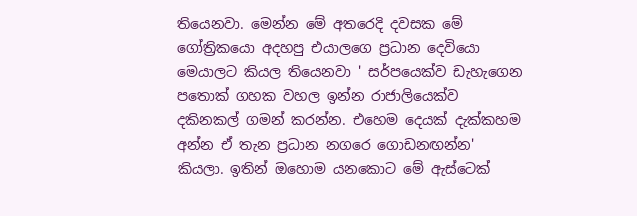තියෙනවා. මෙන්න මේ අතරෙදි දවසක මේ ගෝත්‍රිකයො අදහපු එයාලගෙ ප්‍රධාන දෙවියො මෙයාලට කියල තියෙනවා ' සර්පයෙක්ව ඩැහැගෙන පතොක් ගහක වහල ඉන්න රාජාලියෙක්ව දකිනකල් ගමන් කරන්න. එහෙම දෙයක් දැක්කහම අන්න ඒ තැන ප්‍රධාන නගරෙ ගොඩනඟන්න' කියලා. ඉතින් ඔහොම යනකොට මේ ඇස්ටෙක්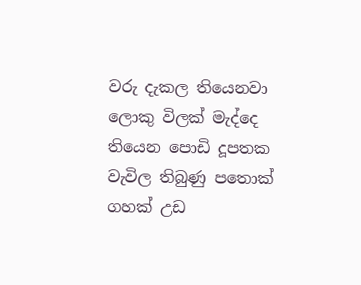වරු දැකල තියෙනවා ලොකු විලක් මැද්දෙ තියෙන පොඩි දූපතක වැවිල තිබුණු පතොක් ගහක් උඩ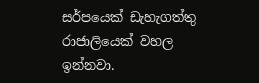සර්පයෙක් ඩැහැගත්තු රාජාලියෙක් වහල ඉන්නවා.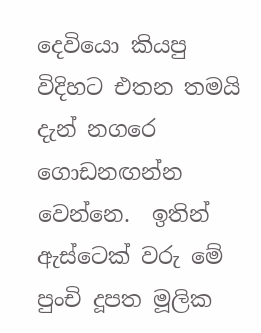දෙවියො කියපු විදිහට එතන තමයි දැන් නගරෙ ගොඩනඟන්න වෙන්නෙ.  ඉතින් ඇස්ටෙක් වරු මේ පුංචි දූපත මූලික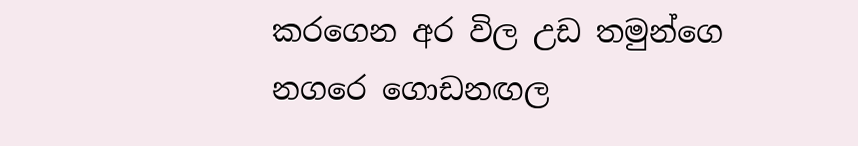කරගෙන අර විල උඩ තමුන්ගෙ නගරෙ ගොඩනඟල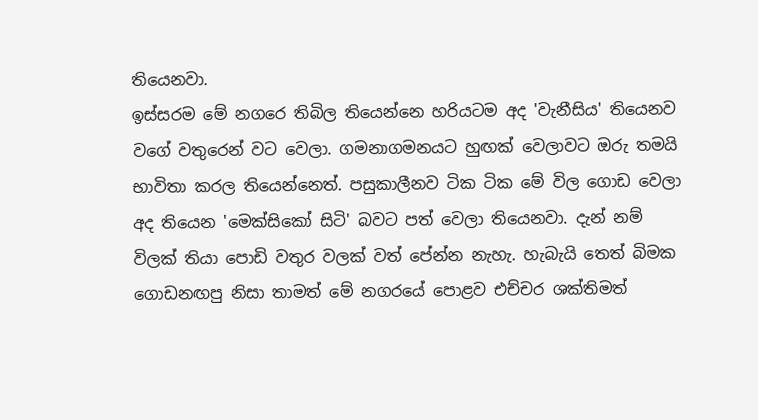තියෙනවා.
ඉස්සරම මේ නගරෙ තිබිල තියෙන්නෙ හරියටම අද 'වැනීසිය' තියෙනව වගේ වතුරෙන් වට වෙලා. ගමනාගමනයට හුඟක් වෙලාවට ඔරු තමයි භාවිතා කරල තියෙන්නෙත්. පසුකාලීනව ටික ටික මේ විල ගොඩ වෙලා අද තියෙන 'මෙක්සිකෝ සිටි' බවට පත් වෙලා තියෙනවා. දැන් නම් විලක් තියා පොඩි වතුර වලක් වත් පේන්න නැහැ. හැබැයි තෙත් බිමක ගොඩනඟපු නිසා තාමත් මේ නගරයේ පොළව එච්චර ශක්තිමත්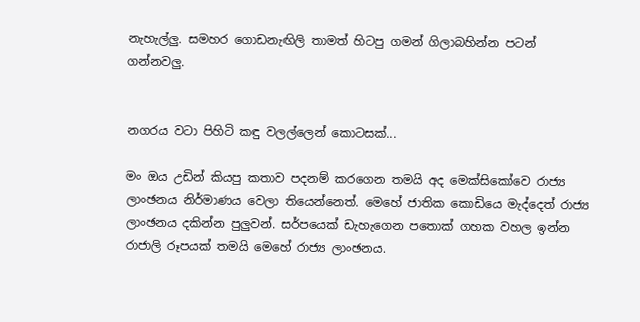නැහැල්ලු. සමහර ගොඩනැඟිලි තාමත් හිටපු ගමන් ගිලාබහින්න පටන් ගන්නවලු.


නගරය වටා පිහිටි කඳු වලල්ලෙන් කොටසක්...

මං ඔය උඩින් කියපු කතාව පදනම් කරගෙන තමයි අද මෙක්සිකෝවෙ රාජ්‍ය ලාංඡනය නිර්මාණය වෙලා තියෙන්නෙත්. මෙහේ ජාතික කොඩියෙ මැද්දෙත් රාජ්‍ය ලාංඡනය දකින්න පුලුවන්. සර්පයෙක් ඩැහැගෙන පතොක් ගහක වහල ඉන්න රාජාලි රූපයක් තමයි මෙහේ රාජ්‍ය ලාංඡනය.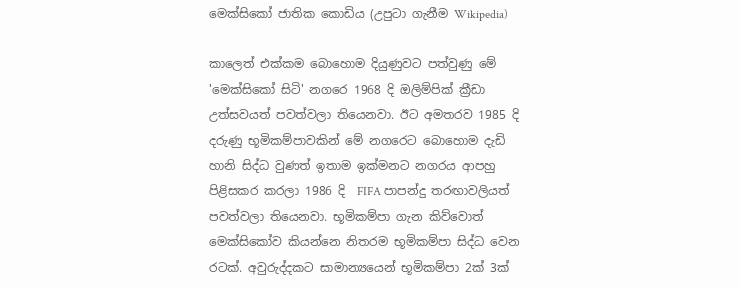මෙක්සිකෝ ජාතික කොඩිය (උපුටා ගැනීම Wikipedia)

කාලෙත් එක්කම බොහොම දියුණුවට පත්වුණු මේ 'මෙක්සිකෝ සිටි' නගරෙ 1968 දි ඔලිම්පික් ක්‍රීඩා උත්සවයත් පවත්වලා තියෙනවා. ඊට අමතරව 1985 දි දරුණු භූමිකම්පාවකින් මේ නගරෙට බොහොම දැඩි හානි සිද්ධ වුණත් ඉතාම ඉක්මනට නගරය ආපහු පිළිසකර කරලා 1986 දි  FIFA පාපන්දු තරඟාවලියත් පවත්වලා තියෙනවා. භූමිකම්පා ගැන කිව්වොත් මෙක්සිකෝව කියන්නෙ නිතරම භූමිකම්පා සිද්ධ වෙන රටක්. අවුරුද්දකට සාමාන්‍යයෙන් භූමිකම්පා 2ක් 3ක්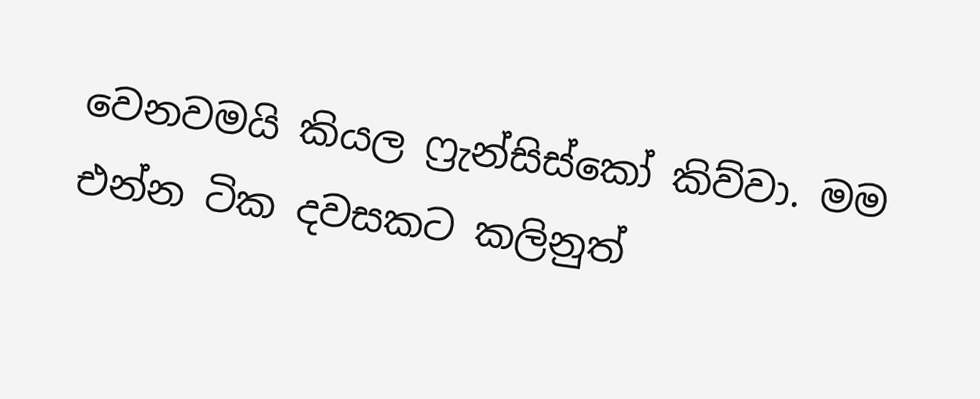වෙනවමයි කියල ෆ්‍රැන්සිස්කෝ කිව්වා. මම එන්න ටික දවසකට කලිනුත්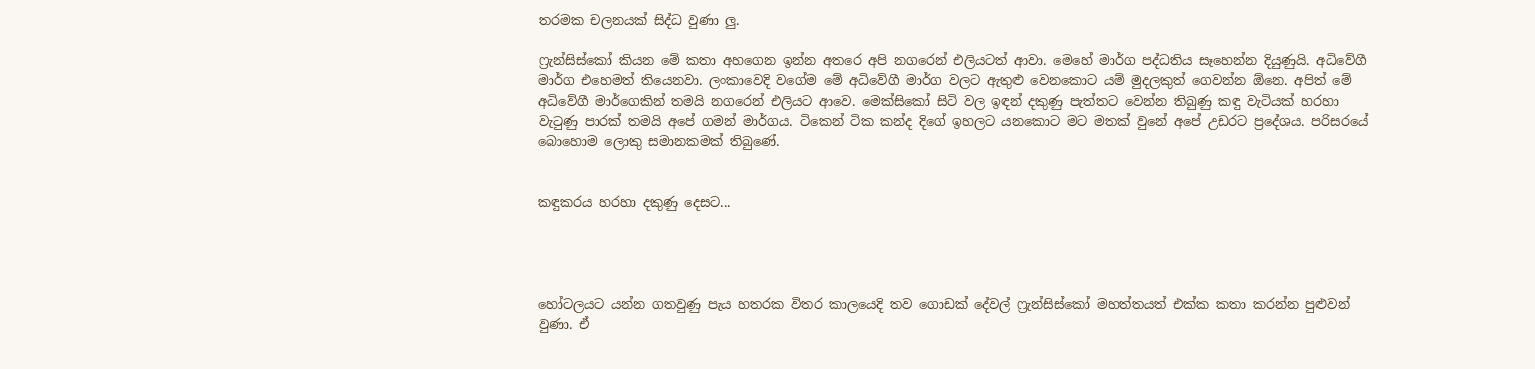තරමක චලනයක් සිද්ධ වුණා ලු.

ෆ්‍රැන්සිස්කෝ කියන මේ කතා අහගෙන ඉන්න අතරෙ අපි නගරෙන් එලියටත් ආවා. මෙහේ මාර්ග පද්ධතිය සෑහෙන්න දියුණුයි. අධිවේගී මාර්ග එහෙමත් තියෙනවා. ලංකාවෙදි වගේම මේ අධිවේගී මාර්ග වලට ඇතුළු වෙනකොට යම් මුදලකුත් ගෙවන්න ඕනෙ. අපිත් මේ අධිවේගී මාර්ගෙකින් තමයි නගරෙන් එලියට ආවෙ. මෙක්සිකෝ සිටි වල ඉඳන් දකුණු පැත්තට වෙන්න තිබුණු කඳු වැටියක් හරහා වැ‍ටුණු පාරක් තමයි අපේ ගමන් මාර්ගය. ටිකෙන් ටික කන්ද දිගේ ඉහලට යනකොට මට මතක් වුනේ අපේ උඩරට ප්‍රදේශය. පරිසරයේ බොහොම ලොකු සමානකමක් තිබුණේ.


කඳුකරය හරහා දකුණු දෙසට...




හෝටලයට යන්න ගතවුණු පැය හතරක විතර කාලයෙදි තව ගොඩක් දේවල් ෆ්‍රැන්සිස්කෝ මහත්තයත් එක්ක කතා කරන්න පුළුවන් වුණා. ඒ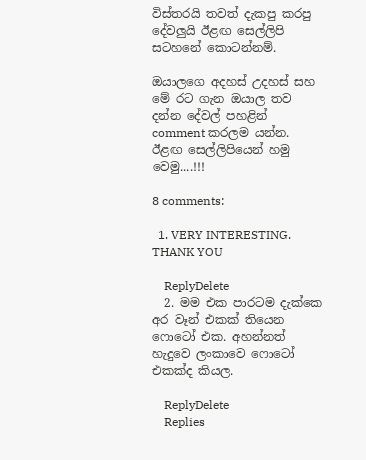විස්තරයි තවත් දැකපු කරපු දේවලුයි ඊළඟ සෙල්ලිපි සටහනේ කොටන්නම්.

ඔයාලගෙ අදහස් උදහස් සහ මේ රට ගැන ඔයාල තව දන්න දේවල් පහළින් comment කරලම යන්න. ඊළඟ සෙල්ලිපියෙන් හමු වෙමු....!!!

8 comments:

  1. VERY INTERESTING. THANK YOU

    ReplyDelete
  2. මම එක පාරටම දැක්කෙ අර වෑන් එකක් තියෙන ෆොටෝ එක. අහන්නත් හැදුවෙ ලංකාවෙ ෆොටෝ එකක්ද කියල.

    ReplyDelete
    Replies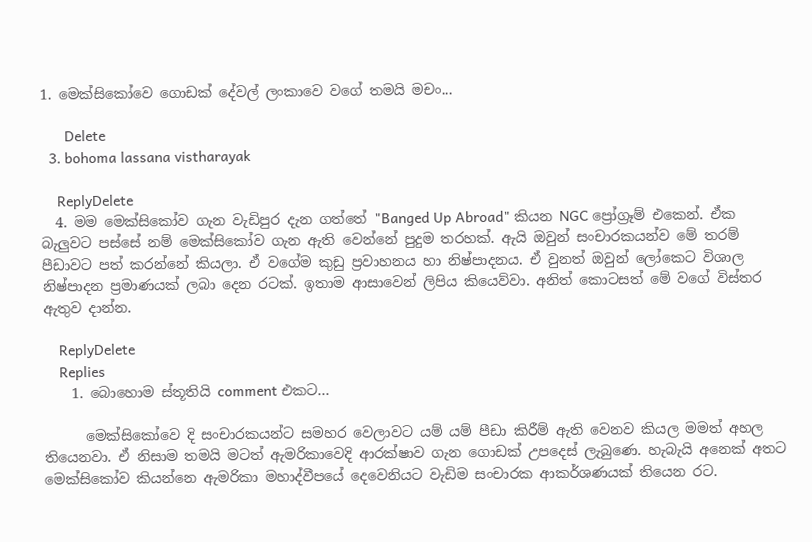1. මෙක්සිකෝවෙ ගොඩක් දේවල් ලංකාවෙ වගේ තමයි මචං...

      Delete
  3. bohoma lassana vistharayak

    ReplyDelete
  4. මම මෙක්සිකෝව ගැන වැඩිපුර දැන ගත්තේ "Banged Up Abroad" කියන NGC ප්‍රෝග්‍රෑම් එකෙන්. ඒක බැලුවට පස්සේ නම් මෙක්සිකෝව ගැන ඇති වෙන්නේ පුදුම තරහක්. ඇයි ඔවුන් සංචාරකයන්ව මේ තරම් පීඩාවට පත් කරන්නේ කියලා. ඒ වගේම කුඩු ප්‍රවාහනය හා නිෂ්පාදනය. ඒ වුනත් ඔවුන් ලෝකෙට විශාල නිෂ්පාදන ප්‍රමාණයක් ලබා දෙන රටක්. ඉතාම ආසාවෙන් ලිපිය කියෙව්වා. අනිත් කොටසත් මේ වගේ විස්තර ඇතුව දාන්න.

    ReplyDelete
    Replies
    1. බොහොම ස්තූතියි comment එකට...

      මෙක්සිකෝවෙ දි සංචාරකයන්ට සමහර වෙලාවට යම් යම් පීඩා කිරීම් ඇති වෙනව කියල මමත් අහල තියෙනවා. ඒ නිසාම තමයි මටත් ඇමරිකාවෙදි ආරක්ෂාව ගැන ගොඩක් උපදෙස් ලැබුණෙ. හැබැයි අනෙක් අතට මෙක්සිකෝව කියන්නෙ ඇමරිකා මහාද්වීපයේ දෙවෙනියට වැඩිම සංචාරක ආකර්ශණයක් තියෙන රට.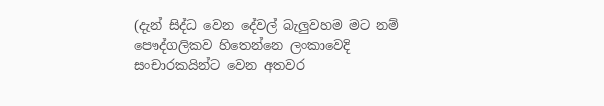(දැන් සිද්ධ වෙන දේවල් බැලුවහම මට නම් පෞද්ගලිකව හිතෙන්නෙ ලංකාවෙදි සංචාරකයින්ට වෙන අතවර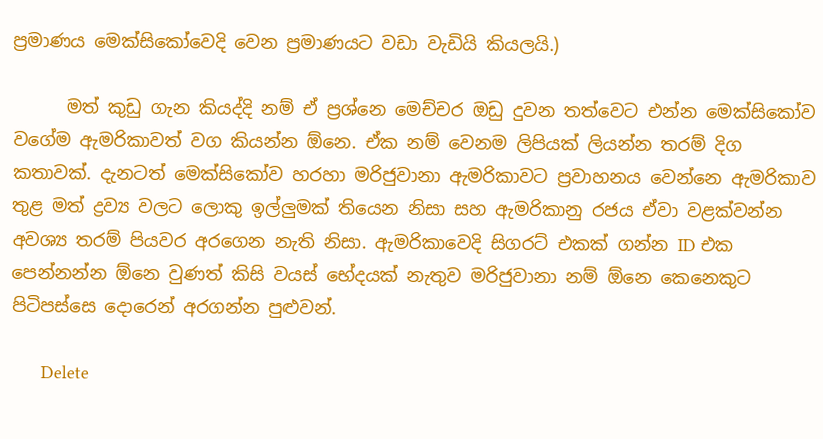ප්‍රමාණය මෙක්සිකෝවෙදි වෙන ප්‍රමාණයට වඩා වැඩියි කියලයි.)

      මත් කුඩු ගැන කියද්දි නම් ඒ ප්‍රශ්නෙ මෙච්චර ඔඩු දුවන තත්වෙට එන්න මෙක්සිකෝව වගේම ඇමරිකාවත් වග කියන්න ඕනෙ. ඒක නම් වෙනම ලිපියක් ලියන්න තරම් දිග කතාවක්. දැනටත් මෙක්සිකෝව හරහා මරිජුවානා ඇමරිකාවට ප්‍රවාහනය වෙන්නෙ ඇමරිකාව තුළ මත් ද්‍රව්‍ය වලට ලොකු ඉල්ලුමක් තියෙන නිසා සහ ඇමරිකානු රජය ඒවා වළක්වන්න අවශ්‍ය තරම් පියවර අරගෙන නැති නිසා. ඇමරිකාවෙදි සිගරට් එකක් ගන්න ID එක පෙන්නන්න ඕනෙ වුණත් කිසි වයස් භේදයක් නැතුව මරිජුවානා නම් ඕනෙ කෙනෙකුට පිටිපස්සෙ දොරෙන් අරගන්න පුළුවන්.

      Delete